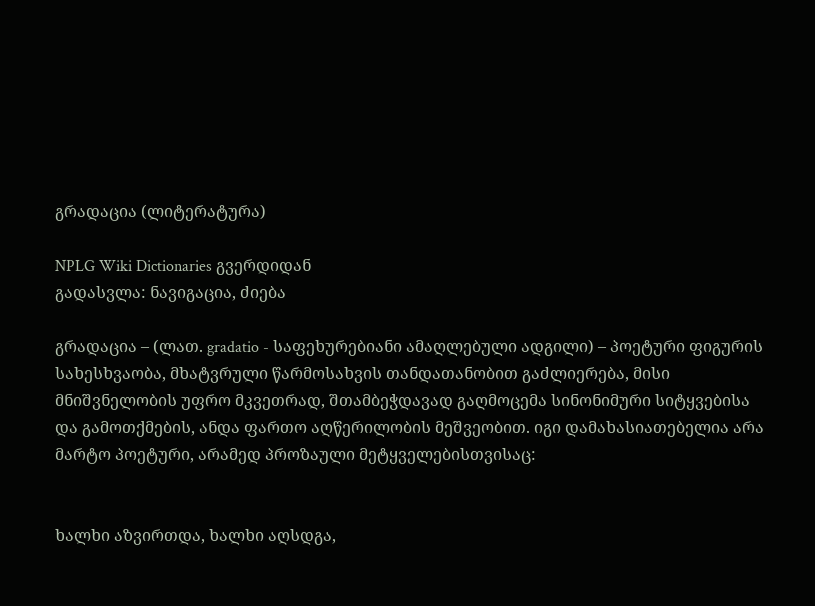გრადაცია (ლიტერატურა)

NPLG Wiki Dictionaries გვერდიდან
გადასვლა: ნავიგაცია, ძიება

გრადაცია – (ლათ. gradatio - საფეხურებიანი ამაღლებული ადგილი) – პოეტური ფიგურის სახესხვაობა, მხატვრული წარმოსახვის თანდათანობით გაძლიერება, მისი მნიშვნელობის უფრო მკვეთრად, შთამბეჭდავად გაღმოცემა სინონიმური სიტყვებისა და გამოთქმების, ანდა ფართო აღწერილობის მეშვეობით. იგი დამახასიათებელია არა მარტო პოეტური, არამედ პროზაული მეტყველებისთვისაც:


ხალხი აზვირთდა, ხალხი აღსდგა,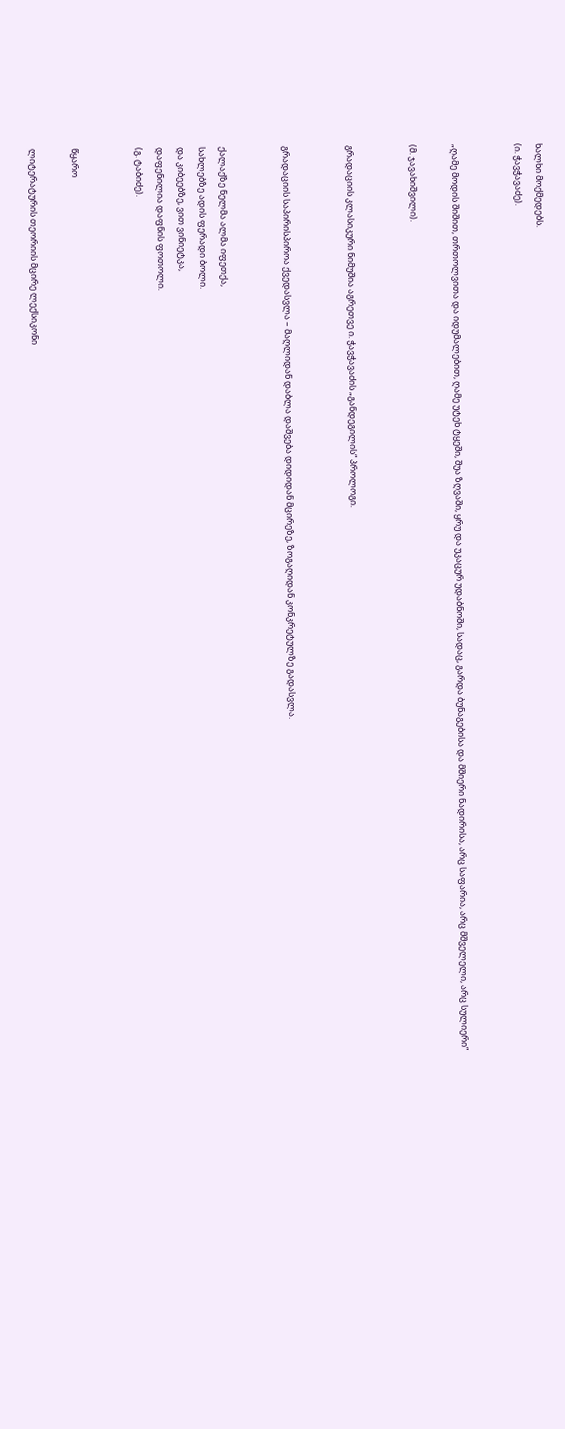ხალხი მოქმედებს.
(ი. ჭავჭავაძე).


„ღამე მოდის შიშით, თრთოლვითა და იდუმალებით, ღამე უტეხ ტყეში, შუა ზღვაში, ყრუ და უკაცურ უდაბნოში, სადაც, გარდა ბუნაგებისა და მშიერი ნადირისა, არც საფარია, არც მშველელი, არც სულიერი“

(მ. ჯავახიშვილი).


გრადაციის კლასიკური ნიმუშია აგრეთვე ი. ჭავჭავაძის „განდეგილის“ პროლოგი.


გრადაციის საპირისპიროა ქვედასვლა – მაღლიდან დაბლა დაშვება დიდიდან მცირეზე, ზოგაღიდან კონკრეტულზე გადასვლა.


ქალაქზე ნელმა ალმა იფეთქა,
სახლებზე ადის ფერადი ბოლი.
და კიბეებზე, ვით ვინიეტკა,
დაფენილია დაფნის ფოთოლი.
(გ. ტაბიძე).


წყარო

ლიტერატურის თეორიის მცირე ლექსიკონი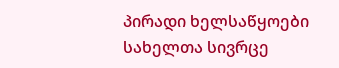პირადი ხელსაწყოები
სახელთა სივრცე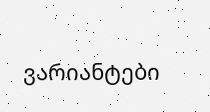ვარიანტები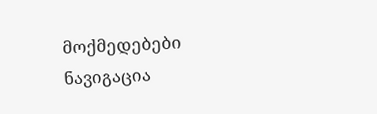მოქმედებები
ნავიგაცია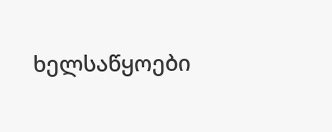ხელსაწყოები